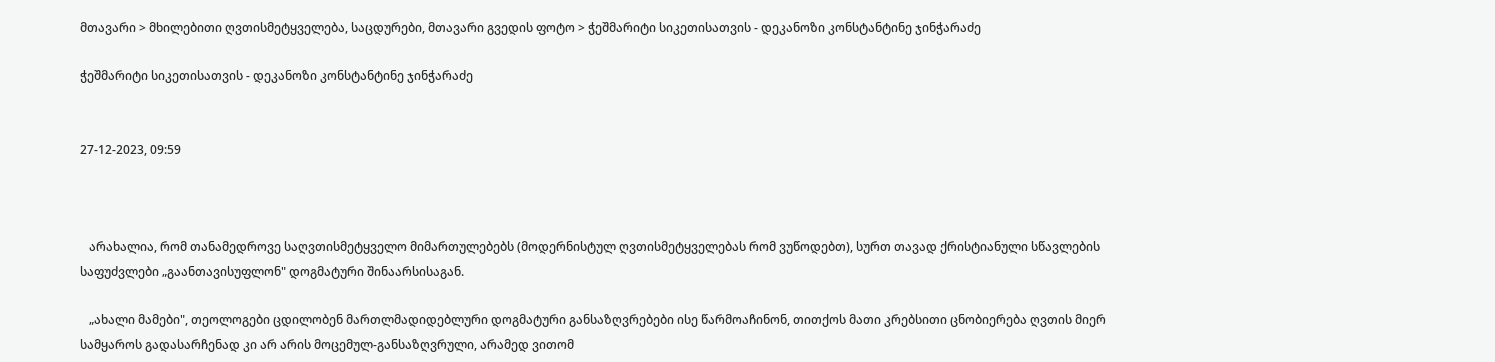მთავარი > მხილებითი ღვთისმეტყველება, საცდურები, მთავარი გვედის ფოტო > ჭეშმარიტი სიკეთისათვის - დეკანოზი კონსტანტინე ჯინჭარაძე

ჭეშმარიტი სიკეთისათვის - დეკანოზი კონსტანტინე ჯინჭარაძე


27-12-2023, 09:59



   არახალია, რომ თანამედროვე საღვთისმეტყველო მიმართულებებს (მოდერნისტულ ღვთისმეტყველებას რომ ვუწოდებთ), სურთ თავად ქრისტიანული სწავლების საფუძვლები „გაანთავისუფლონ" დოგმატური შინაარსისაგან.

   „ახალი მამები", თეოლოგები ცდილობენ მართლმადიდებლური დოგმატური განსაზღვრებები ისე წარმოაჩინონ, თითქოს მათი კრებსითი ცნობიერება ღვთის მიერ სამყაროს გადასარჩენად კი არ არის მოცემულ-განსაზღვრული, არამედ ვითომ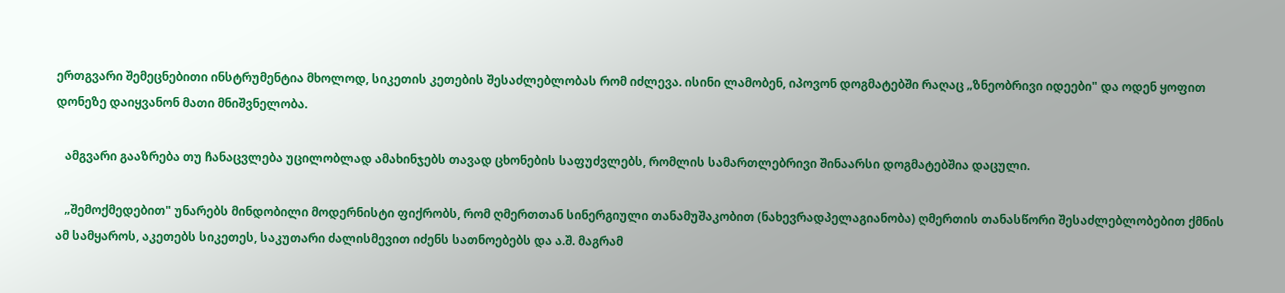ერთგვარი შემეცნებითი ინსტრუმენტია მხოლოდ, სიკეთის კეთების შესაძლებლობას რომ იძლევა. ისინი ლამობენ, იპოვონ დოგმატებში რაღაც „ზნეობრივი იდეები" და ოდენ ყოფით დონეზე დაიყვანონ მათი მნიშვნელობა.

   ამგვარი გააზრება თუ ჩანაცვლება უცილობლად ამახინჯებს თავად ცხონების საფუძვლებს, რომლის სამართლებრივი შინაარსი დოგმატებშია დაცული.

   „შემოქმედებით" უნარებს მინდობილი მოდერნისტი ფიქრობს, რომ ღმერთთან სინერგიული თანამუშაკობით (ნახევრადპელაგიანობა) ღმერთის თანასწორი შესაძლებლობებით ქმნის ამ სამყაროს, აკეთებს სიკეთეს, საკუთარი ძალისმევით იძენს სათნოებებს და ა.შ. მაგრამ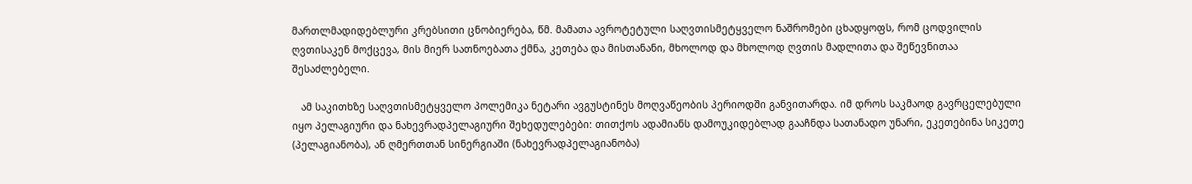მართლმადიდებლური კრებსითი ცნობიერება, წმ. მამათა ავროტეტული საღვთისმეტყველო ნაშრომები ცხადყოფს, რომ ცოდვილის ღვთისაკენ მოქცევა, მის მიერ სათნოებათა ქმნა, კეთება და მისთანანი, მხოლოდ და მხოლოდ ღვთის მადლითა და შეწევნითაა შესაძლებელი.

   ამ საკითხზე საღვთისმეტყველო პოლემიკა ნეტარი ავგუსტინეს მოღვაწეობის პერიოდში განვითარდა. იმ დროს საკმაოდ გავრცელებული იყო პელაგიური და ნახევრადპელაგიური შეხედულებები: თითქოს ადამიანს დამოუკიდებლად გააჩნდა სათანადო უნარი, ეკეთებინა სიკეთე (პელაგიანობა), ან ღმერთთან სინერგიაში (ნახევრადპელაგიანობა)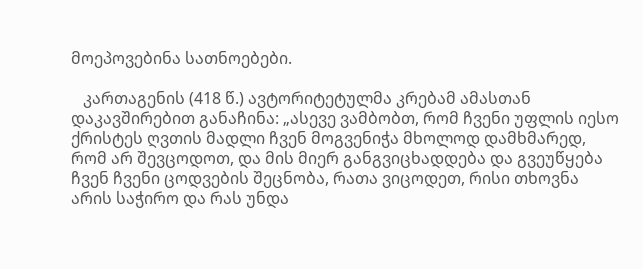მოეპოვებინა სათნოებები.

   კართაგენის (418 წ.) ავტორიტეტულმა კრებამ ამასთან დაკავშირებით განაჩინა: „ასევე ვამბობთ, რომ ჩვენი უფლის იესო ქრისტეს ღვთის მადლი ჩვენ მოგვენიჭა მხოლოდ დამხმარედ, რომ არ შევცოდოთ, და მის მიერ განგვიცხადდება და გვეუწყება ჩვენ ჩვენი ცოდვების შეცნობა, რათა ვიცოდეთ, რისი თხოვნა არის საჭირო და რას უნდა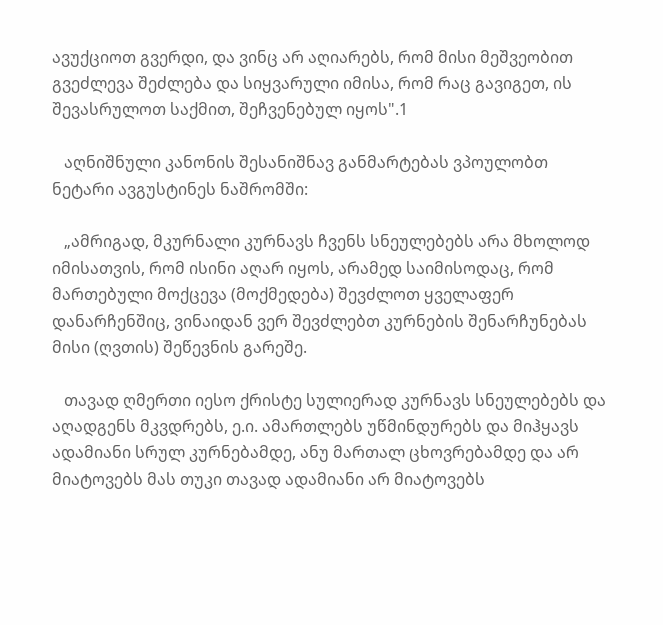ავუქციოთ გვერდი, და ვინც არ აღიარებს, რომ მისი მეშვეობით გვეძლევა შეძლება და სიყვარული იმისა, რომ რაც გავიგეთ, ის შევასრულოთ საქმით, შეჩვენებულ იყოს".1

   აღნიშნული კანონის შესანიშნავ განმარტებას ვპოულობთ ნეტარი ავგუსტინეს ნაშრომში:

   „ამრიგად, მკურნალი კურნავს ჩვენს სნეულებებს არა მხოლოდ იმისათვის, რომ ისინი აღარ იყოს, არამედ საიმისოდაც, რომ მართებული მოქცევა (მოქმედება) შევძლოთ ყველაფერ დანარჩენშიც, ვინაიდან ვერ შევძლებთ კურნების შენარჩუნებას მისი (ღვთის) შეწევნის გარეშე.

   თავად ღმერთი იესო ქრისტე სულიერად კურნავს სნეულებებს და აღადგენს მკვდრებს, ე.ი. ამართლებს უწმინდურებს და მიჰყავს ადამიანი სრულ კურნებამდე, ანუ მართალ ცხოვრებამდე და არ მიატოვებს მას თუკი თავად ადამიანი არ მიატოვებს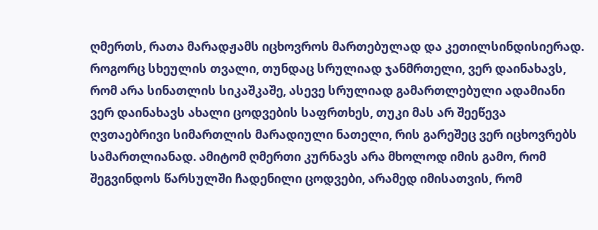ღმერთს, რათა მარადჟამს იცხოვროს მართებულად და კეთილსინდისიერად. როგორც სხეულის თვალი, თუნდაც სრულიად ჯანმრთელი, ვერ დაინახავს, რომ არა სინათლის სიკაშკაშე, ასევე სრულიად გამართლებული ადამიანი ვერ დაინახავს ახალი ცოდვების საფრთხეს, თუკი მას არ შეეწევა ღვთაებრივი სიმართლის მარადიული ნათელი, რის გარეშეც ვერ იცხოვრებს სამართლიანად. ამიტომ ღმერთი კურნავს არა მხოლოდ იმის გამო, რომ შეგვინდოს წარსულში ჩადენილი ცოდვები, არამედ იმისათვის, რომ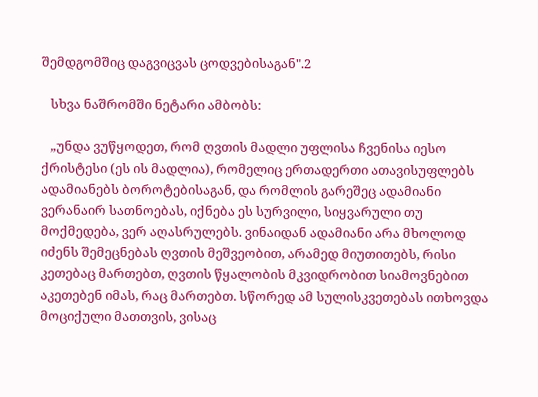შემდგომშიც დაგვიცვას ცოდვებისაგან".2

   სხვა ნაშრომში ნეტარი ამბობს:

   „უნდა ვუწყოდეთ, რომ ღვთის მადლი უფლისა ჩვენისა იესო ქრისტესი (ეს ის მადლია), რომელიც ერთადერთი ათავისუფლებს ადამიანებს ბოროტებისაგან, და რომლის გარეშეც ადამიანი ვერანაირ სათნოებას, იქნება ეს სურვილი, სიყვარული თუ მოქმედება, ვერ აღასრულებს. ვინაიდან ადამიანი არა მხოლოდ იძენს შემეცნებას ღვთის მეშვეობით, არამედ მიუთითებს, რისი კეთებაც მართებთ, ღვთის წყალობის მკვიდრობით სიამოვნებით აკეთებენ იმას, რაც მართებთ. სწორედ ამ სულისკვეთებას ითხოვდა მოციქული მათთვის, ვისაც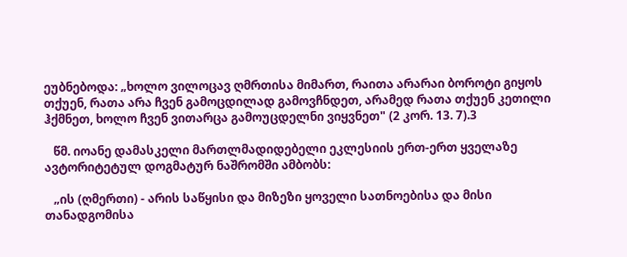ეუბნებოდა: „ხოლო ვილოცავ ღმრთისა მიმართ, რაითა არარაი ბოროტი გიყოს თქუენ, რათა არა ჩვენ გამოცდილად გამოვჩნდეთ, არამედ რათა თქუენ კეთილი ჰქმნეთ, ხოლო ჩვენ ვითარცა გამოუცდელნი ვიყვნეთ" (2 კორ. 13. 7).3

   წმ. იოანე დამასკელი მართლმადიდებელი ეკლესიის ერთ-ერთ ყველაზე ავტორიტეტულ დოგმატურ ნაშრომში ამბობს:

   „ის (ღმერთი) - არის საწყისი და მიზეზი ყოველი სათნოებისა და მისი თანადგომისა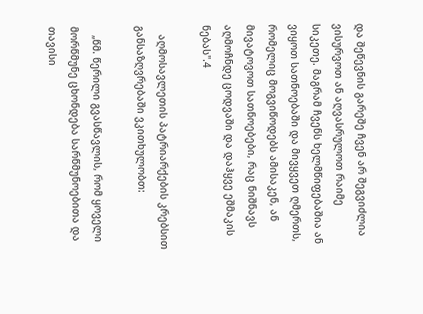და შეწევნის გარეშე ჩვენ არ შეგვიძლია ვისურვოთ ან აღვასრულოთ რაიმე სიკეთე. მაგრამ ჩვენს ხელმწიფებაშია ან ვიყოთ სათნოებაში და მივყვეთ ღმერთს, რომელიც მოგვიწოდებს ამისაკენ, ან მივატოვოთ სათნოებები, რაც ნიშნავს აღმოჩნდე ცოდვაში და დაჰყვე ეშმაკის ნებას".4

   აღმოსავლეთის პატრიარქების კრებსით განსაზღვრებაში ვკითხულობთ:

   „წმ. წერილი გვასწავლის, რომ ყოველი მორწმუნე ცხონდება სარწმუნოებითა და თავისი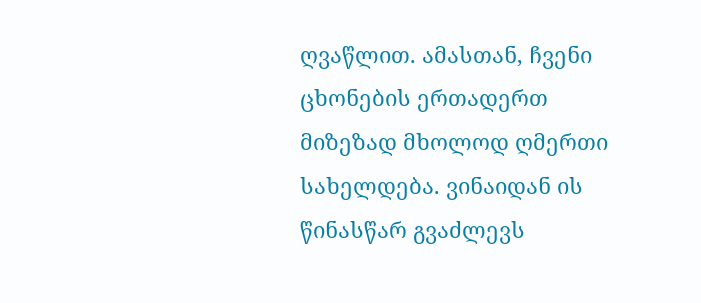ღვაწლით. ამასთან, ჩვენი ცხონების ერთადერთ მიზეზად მხოლოდ ღმერთი სახელდება. ვინაიდან ის წინასწარ გვაძლევს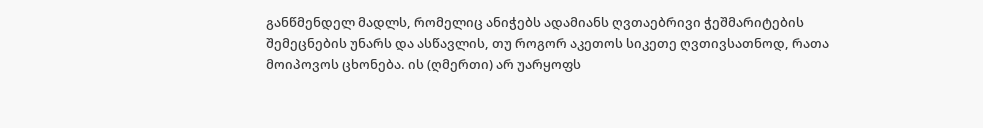განწმენდელ მადლს, რომელიც ანიჭებს ადამიანს ღვთაებრივი ჭეშმარიტების შემეცნების უნარს და ასწავლის, თუ როგორ აკეთოს სიკეთე ღვთივსათნოდ, რათა მოიპოვოს ცხონება. ის (ღმერთი) არ უარყოფს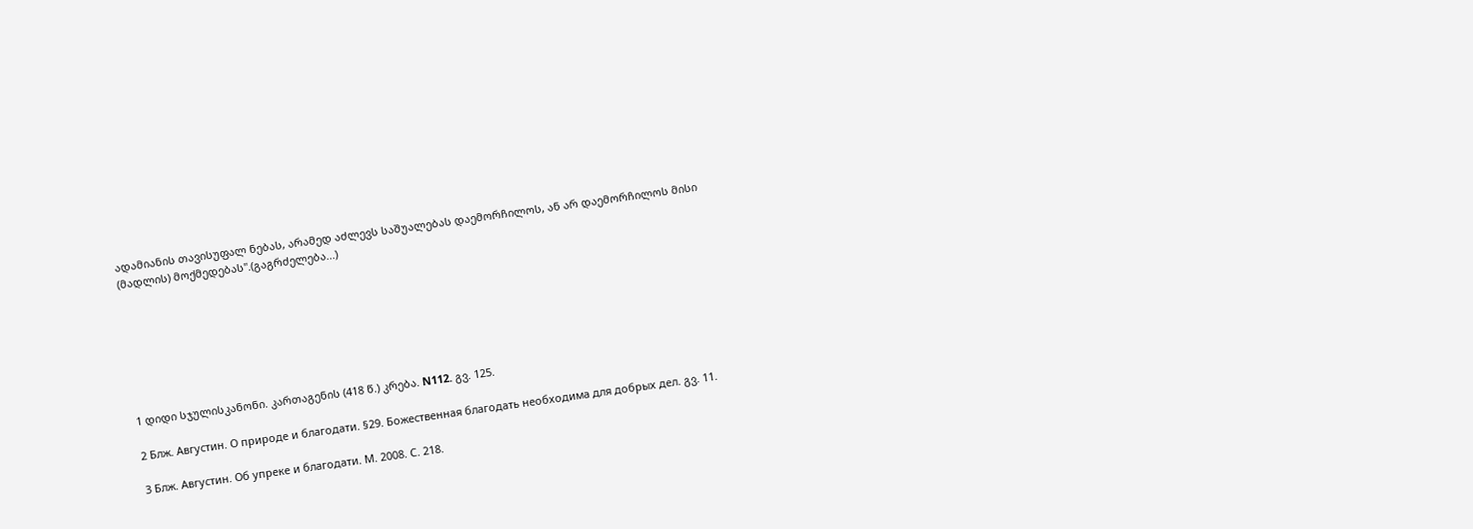ადამიანის თავისუფალ ნებას, არამედ აძლევს საშუალებას დაემორჩილოს, ან არ დაემორჩილოს მისი (მადლის) მოქმედებას".(გაგრძელება...)







1 დიდი სჯულისკანონი. კართაგენის (418 წ.) კრება. N112. გვ. 125.

2 Блж. Августин. О природе и благодати. §29. Божественная благодать необходима для добрых дел. გვ. 11.

3 Блж. Августин. Об упреке и благодати. М. 2008. С. 218.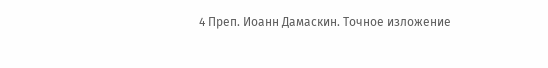4 Преп. Иоанн Дамаскин. Точное изложение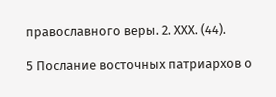православного веры. 2. XXX. (44).

5 Послание восточных патриархов о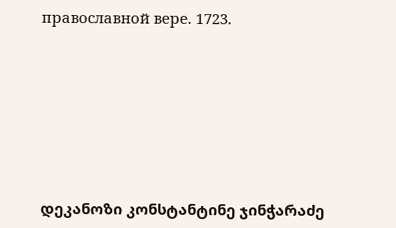православной вере. 1723.







დეკანოზი კონსტანტინე ჯინჭარაძე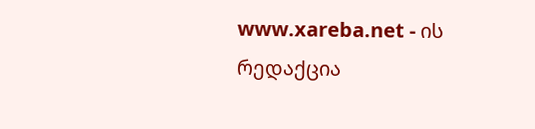www.xareba.net - ის რედაქცია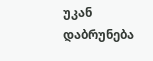უკან დაბრუნება